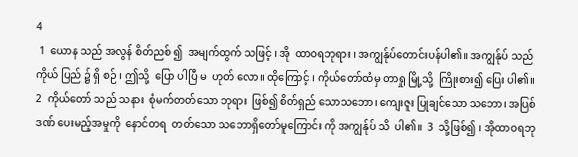4
 1  ယောန သည် အလွန် စိတ်ညစ် ၍  အမျက်ထွက် သဖြင့် ၊ အို  ထာဝရဘုရား ၊ အကျွန်ုပ်တောင်းပန်ပါ၏။ အကျွန်ုပ် သည် ကိုယ် ပြည် ၌ ရှိ စဉ် ၊ ဤသို့  ပြော ပါပြီ မ  ဟုတ် လော။ ထိုကြောင့် ၊ ကိုယ်တော်ထံမှ တာရှု မြို့သို့  ကြိုးစား၍ ပြေး ပါ၏။  2  ကိုယ်တော် သည် သနား  စုံမက်တတ်သော ဘုရား  ဖြစ်၍ စိတ်ရှည် သောသဘော၊ ကျေးဇူး ပြုချင်သော သဘော၊ အပြစ်ဒဏ် ပေးမည့်အမှုကို  နောင်တရ  တတ်သော သဘောရှိတော်မူကြောင်း ကို အကျွန်ုပ် သိ  ပါ၏။  3  သို့ဖြစ်၍ ၊ အိုထာဝရဘု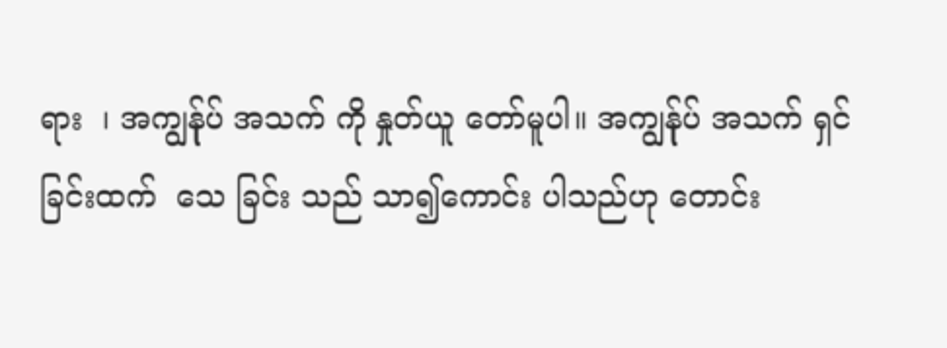ရား  ၊ အကျွန်ုပ် အသက် ကို နှုတ်ယူ တော်မူပါ။ အကျွန်ုပ် အသက် ရှင်ခြင်းထက်  သေ ခြင်း သည် သာ၍ကောင်း ပါသည်ဟု တောင်း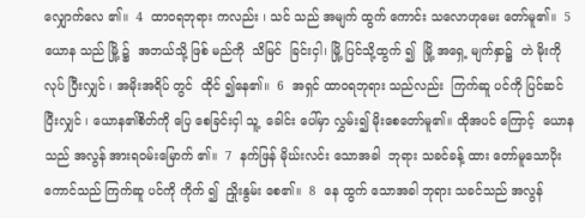လျှောက်လေ ၏။  4  ထာဝရဘုရား ကလည်း ၊ သင် သည် အမျက် ထွက် ကောင်း သလောဟုမေး တော်မူ၏။  5  ယောန သည် မြို့ ၌  အဘယ်သို့ ဖြစ် မည်ကို  သိမြင်  ခြင်းငှါ၊ မြို့ ပြင်သို့ထွက် ၍  မြို့ အရှေ့ မျက်နှာ၌  တဲ မိုးကို လုပ် ပြီးလျှင် ၊ အမိုးအရိပ် တွင်  ထိုင် ၍နေ၏။  6  အရှင် ထာဝရဘုရား သည်လည်း  ကြက်ဆူ ပင်ကို ပြင်ဆင် ပြီးလျှင် ၊ ယောန၏စိတ်ကို ပြေ စေခြင်းငှါ သူ့  ခေါင်း ပေါ်မှာ လွှမ်း၍ မိုးစေတော်မူ၏။ ထိုအပင် ကြောင့်  ယောန သည် အလွန် အားရဝမ်းမြောက် ၏။  7  နက်ဖြန် မိုဃ်းလင်း သောအခါ  ဘုရား သခင်ခန့် ထား တော်မူသောပိုး ကောင်သည် ကြက်ဆူ ပင်ကို ကိုက် ၍  ညှိုးနွမ်း စေ၏။  8  နေ ထွက် သောအခါ ဘုရား သခင်သည် အလွန်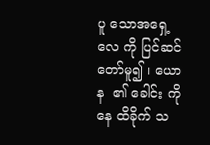ပူ သောအရှေ့ လေ ကို ပြင်ဆင် တော်မူ၍ ၊ ယောန  ၏ ခေါင်း ကို  နေ ထိခိုက် သ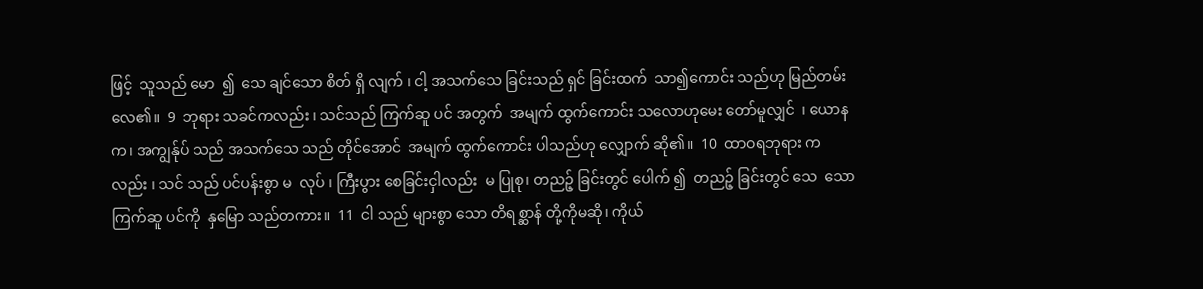ဖြင့်  သူသည် မော  ၍  သေ ချင်သော စိတ် ရှိ လျက် ၊ ငါ့ အသက်သေ ခြင်းသည် ရှင် ခြင်းထက်  သာ၍ကောင်း သည်ဟု မြည်တမ်း လေ၏။  9  ဘုရား သခင်ကလည်း ၊ သင်သည် ကြက်ဆူ ပင် အတွက်  အမျက် ထွက်ကောင်း သလောဟုမေး တော်မူလျှင်  ၊ ယောနက၊ အကျွန်ုပ် သည် အသက်သေ သည် တိုင်အောင်  အမျက် ထွက်ကောင်း ပါသည်ဟု လျှောက် ဆို၏။  10  ထာဝရဘုရား ကလည်း ၊ သင် သည် ပင်ပန်းစွာ မ  လုပ် ၊ ကြီးပွား စေခြင်းငှါလည်း  မ ပြုစု၊ တညဉ့် ခြင်းတွင် ပေါက် ၍  တညဉ့် ခြင်းတွင် သေ  သော  ကြက်ဆူ ပင်ကို  နှမြော သည်တကား။  11  ငါ သည် များစွာ သော တိရစ္ဆာန် တို့ကိုမဆို၊ ကိုယ်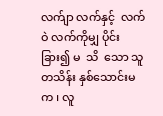လက်ျာ လက်နှင့်  လက်ဝဲ လက်ကိုမျှ ပိုင်းခြား၍ မ  သိ  သော သူ  တသိန်း နှစ်သောင်းမက ၊ လူ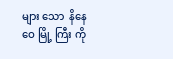များ သော  နိနေဝေ မြို့ ကြီး ကို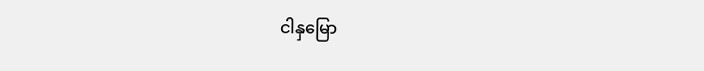ငါနှမြော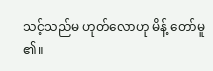သင့်သည်မ ဟုတ်လောဟု မိန့် တော်မူ ၏။